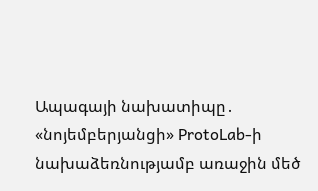Ապագայի նախատիպը․ «նոյեմբերյանցի» ProtoLab-ի նախաձեռնությամբ առաջին մեծ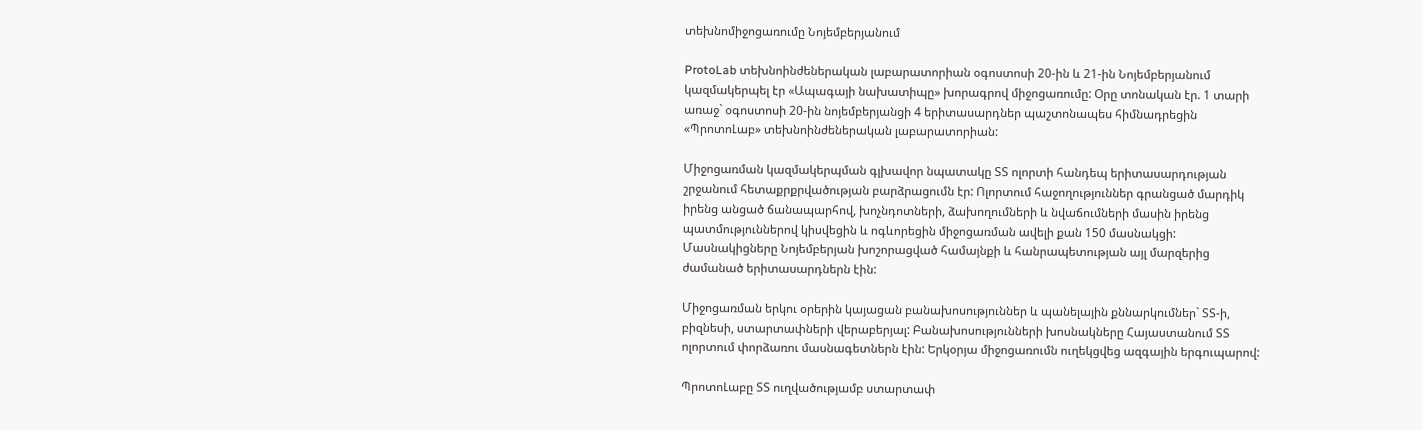տեխնոմիջոցառումը Նոյեմբերյանում

ProtoLab տեխնոինժեներական լաբարատորիան օգոստոսի 20-ին և 21-ին Նոյեմբերյանում կազմակերպել էր «Ապագայի նախատիպը» խորագրով միջոցառումը: Օրը տոնական էր. 1 տարի առաջ` օգոստոսի 20-ին նոյեմբերյանցի 4 երիտասարդներ պաշտոնապես հիմնադրեցին «ՊրոտոԼաբ» տեխնոինժեներական լաբարատորիան:

Միջոցառման կազմակերպման գլխավոր նպատակը ՏՏ ոլորտի հանդեպ երիտասարդության շրջանում հետաքրքրվածության բարձրացումն էր: Ոլորտում հաջողություններ գրանցած մարդիկ իրենց անցած ճանապարհով, խոչնդոտների, ձախողումների և նվաճումների մասին իրենց պատմություններով կիսվեցին և ոգևորեցին միջոցառման ավելի քան 150 մասնակցի: Մասնակիցները Նոյեմբերյան խոշորացված համայնքի և հանրապետության այլ մարզերից ժամանած երիտասարդներն էին:

Միջոցառման երկու օրերին կայացան բանախոսություններ և պանելային քննարկումներ` ՏՏ-ի, բիզնեսի, ստարտափների վերաբերյալ: Բանախոսությունների խոսնակները Հայաստանում ՏՏ ոլորտում փորձառու մասնագետներն էին: Երկօրյա միջոցառումն ուղեկցվեց ազգային երգուպարով:

ՊրոտոԼաբը ՏՏ ուղվածությամբ ստարտափ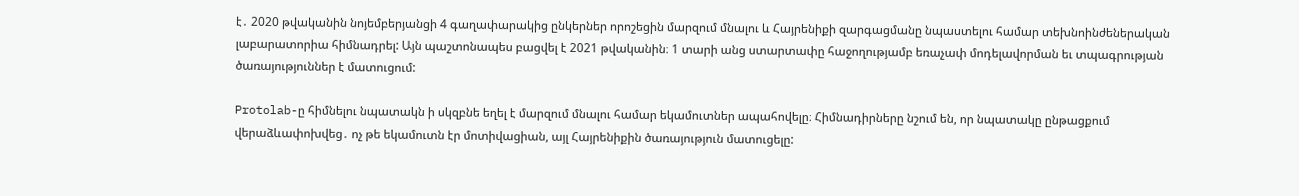է․ 2020 թվականին նոյեմբերյանցի 4 գաղափարակից ընկերներ որոշեցին մարզում մնալու և Հայրենիքի զարգացմանը նպաստելու համար տեխնոինժեներական լաբարատորիա հիմնադրել: Այն պաշտոնապես բացվել է 2021 թվականին։ 1 տարի անց ստարտափը հաջողությամբ եռաչափ մոդելավորման եւ տպագրության ծառայություններ է մատուցում:

Protolab-ը հիմնելու նպատակն ի սկզբնե եղել է մարզում մնալու համար եկամուտներ ապահովելը։ Հիմնադիրները նշում են, որ նպատակը ընթացքում վերաձևափոխվեց․ ոչ թե եկամուտն էր մոտիվացիան, այլ Հայրենիքին ծառայություն մատուցելը: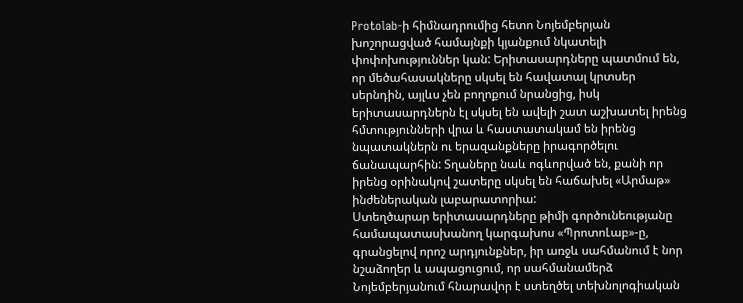Protolab-ի հիմնադրումից հետո Նոյեմբերյան խոշորացված համայնքի կյանքում նկատելի փոփոխություններ կան: Երիտասարդները պատմում են, որ մեծահասակները սկսել են հավատալ կրտսեր սերնդին, այլևս չեն բողոքում նրանցից, իսկ երիտասարդներն էլ սկսել են ավելի շատ աշխատել իրենց հմտությունների վրա և հաստատակամ են իրենց նպատակներն ու երազանքները իրագործելու ճանապարհին: Տղաները նաև ոգևորված են, քանի որ իրենց օրինակով շատերը սկսել են հաճախել «Արմաթ» ինժեներական լաբարատորիա:
Ստեղծարար երիտասարդները թիմի գործունեությանը համապատասխանող կարգախոս «ՊրոտոԼաբ»-ը, գրանցելով որոշ արդյունքներ, իր առջև սահմանում է նոր նշաձողեր և ապացուցում, որ սահմանամերձ Նոյեմբերյանում հնարավոր է ստեղծել տեխնոլոգիական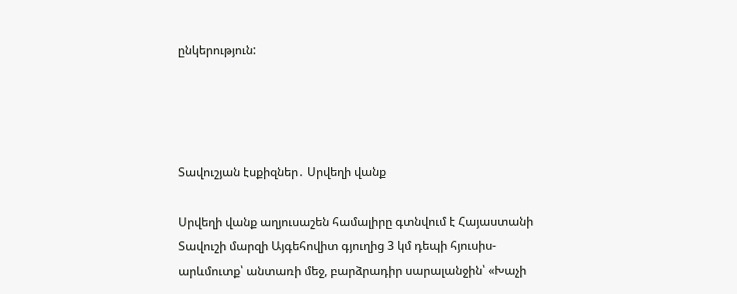ընկերություն:




Տավուշյան էսքիզներ․ Սրվեղի վանք

Սրվեղի վանք աղյուսաշեն համալիրը գտնվում է Հայաստանի Տավուշի մարզի Այգեհովիտ գյուղից 3 կմ դեպի հյուսիս-արևմուտք՝ անտառի մեջ, բարձրադիր սարալանջին՝ «Խաչի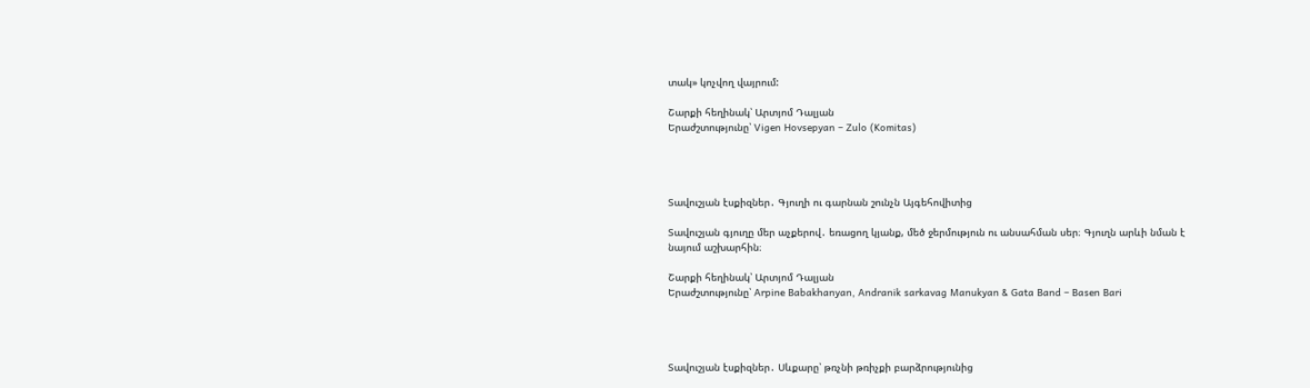տակ» կոչվող վայրում:

Շարքի հեղինակ՝ Արտյոմ Դալյան
Երաժշտությունը՝ Vigen Hovsepyan – Zulo (Komitas)




Տավուշյան էսքիզներ․ Գյուղի ու գարնան շունչն Այգեհովիտից

Տավուշյան գյուղը մեր աչքերով․ եռացող կյանք, մեծ ջերմություն ու անսահման սեր։ Գյուղն արևի նման է նայում աշխարհին։

Շարքի հեղինակ՝ Արտյոմ Դալյան
Երաժշտությունը՝ Arpine Babakhanyan, Andranik sarkavag Manukyan & Gata Band – Basen Bari




Տավուշյան էսքիզներ․ Սևքարը՝ թռչնի թռիչքի բարձրությունից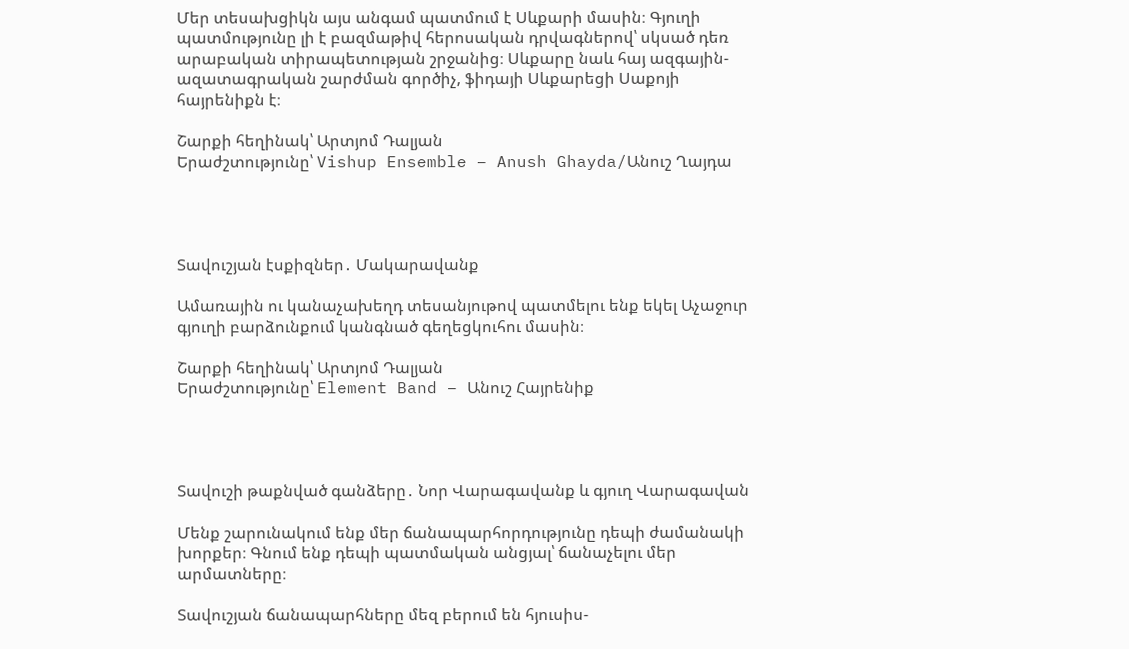Մեր տեսախցիկն այս անգամ պատմում է Սևքարի մասին։ Գյուղի պատմությունը լի է բազմաթիվ հերոսական դրվագներով՝ սկսած դեռ արաբական տիրապետության շրջանից։ Սևքարը նաև հայ ազգային-ազատագրական շարժման գործիչ, ֆիդայի Սևքարեցի Սաքոյի հայրենիքն է։

Շարքի հեղինակ՝ Արտյոմ Դալյան
Երաժշտությունը՝ Vishup Ensemble – Anush Ghayda/Անուշ Ղայդա




Տավուշյան էսքիզներ․ Մակարավանք

Ամառային ու կանաչախեղդ տեսանյութով պատմելու ենք եկել Աչաջուր գյուղի բարձունքում կանգնած գեղեցկուհու մասին։

Շարքի հեղինակ՝ Արտյոմ Դալյան
Երաժշտությունը՝ Element Band – Անուշ Հայրենիք




Տավուշի թաքնված գանձերը․ Նոր Վարագավանք և գյուղ Վարագավան

Մենք շարունակում ենք մեր ճանապարհորդությունը դեպի ժամանակի խորքեր։ Գնում ենք դեպի պատմական անցյալ՝ ճանաչելու մեր արմատները։

Տավուշյան ճանապարհները մեզ բերում են հյուսիս-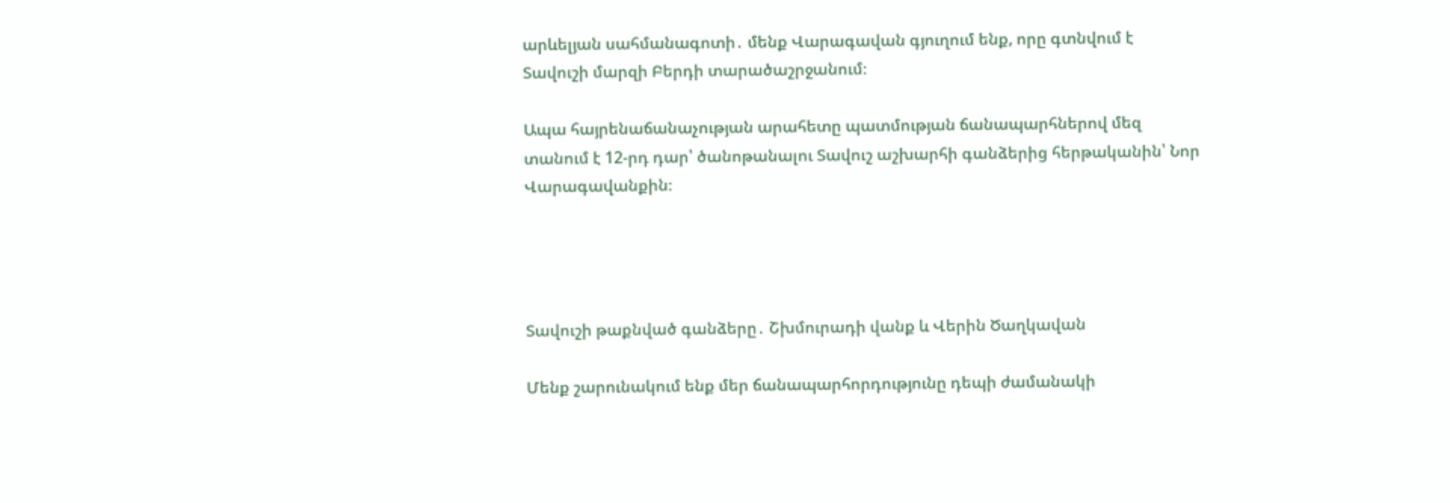արևելյան սահմանագոտի․ մենք Վարագավան գյուղում ենք, որը գտնվում է Տավուշի մարզի Բերդի տարածաշրջանում։

Ապա հայրենաճանաչության արահետը պատմության ճանապարհներով մեզ տանում է 12-րդ դար՝ ծանոթանալու Տավուշ աշխարհի գանձերից հերթականին՝ Նոր Վարագավանքին։




Տավուշի թաքնված գանձերը․ Շխմուրադի վանք և Վերին Ծաղկավան

Մենք շարունակում ենք մեր ճանապարհորդությունը դեպի ժամանակի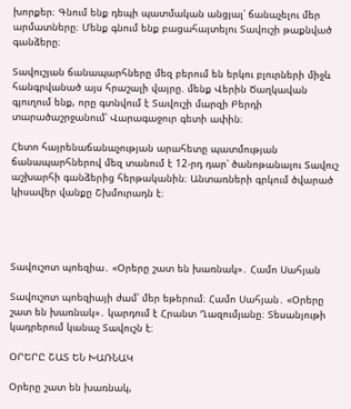խորքեր։ Գնում ենք դեպի պատմական անցյալ՝ ճանաչելու մեր արմատները։ Մենք գնում ենք բացահայտելու Տավուշի թաքնված գանձերը։

Տավուշյան ճանապարհները մեզ բերում են երկու բլուրների միջև հանգրվանած այս հրաշալի վայրը. մենք Վերին Ծաղկավան գյուղում ենք, որը գտնվում է Տավուշի մարզի Բերդի տարածաշրջանում՝ Վարագաջուր գետի ափին։

Հետո հայրենաճանաչության արահետը պատմության ճանապարհներով մեզ տանում է 12-րդ դար՝ ծանոթանալու Տավուշ աշխարհի գանձերից հերթականին։ Անտառների գրկում ծվարած կիսավեր վանքը Շխմուրադն է։




Տավուշոտ պոեզիա․ «Օրերը շատ են խառնակ»․ Համո Սահյան

Տավուշոտ պոեզիայի ժամ՝ մեր եթերում։ Համո Սահյան․ «Օրերը շատ են խառնակ»․ կարդում է Հրանտ Ղազումյանը։ Տեսանյութի կադրերում կանաչ Տավուշն է։

ՕՐԵՐԸ ՇԱՏ ԵՆ ԽԱՌՆԱԿ

Օրերը շատ են խառնակ,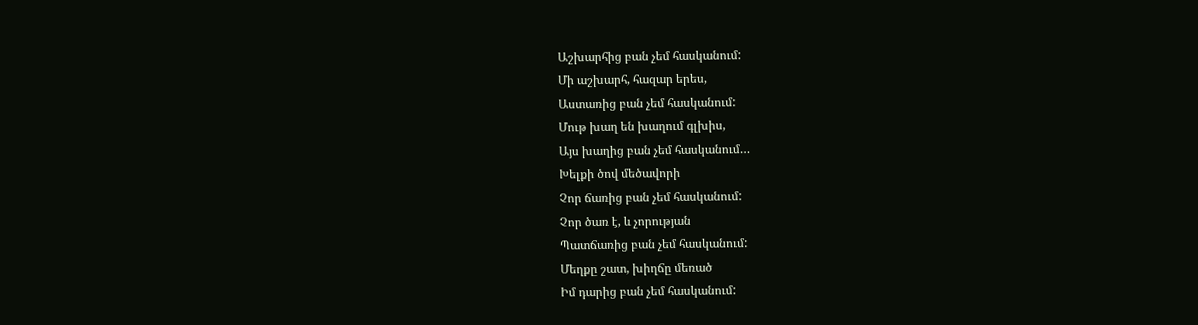Աշխարհից բան չեմ հասկանում:
Մի աշխարհ, հազար երես,
Աստառից բան չեմ հասկանում:
Մութ խաղ են խաղում գլխիս,
Այս խաղից բան չեմ հասկանում…
Խելքի ծով մեծավորի
Չոր ճառից բան չեմ հասկանում:
Չոր ծառ է, և չորության
Պատճառից բան չեմ հասկանում:
Մեղքը շատ, խիղճը մեռած
Իմ դարից բան չեմ հասկանում: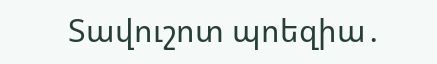Տավուշոտ պոեզիա․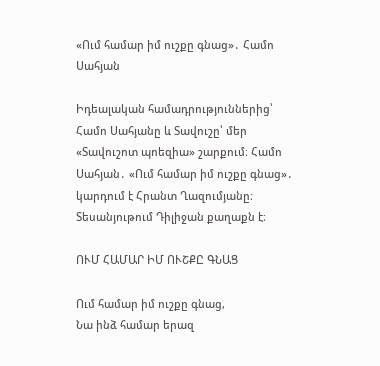«Ում համար իմ ուշքը գնաց»․ Համո Սահյան

Իդեալական համադրություններից՝ Համո Սահյանը և Տավուշը՝ մեր «Տավուշոտ պոեզիա» շարքում։ Համո Սահյան․ «Ում համար իմ ուշքը գնաց»․ կարդում է Հրանտ Ղազումյանը։ Տեսանյութում Դիլիջան քաղաքն է։

ՈՒՄ ՀԱՄԱՐ ԻՄ ՈՒՇՔԸ ԳՆԱՑ

Ում համար իմ ուշքը գնաց,
Նա ինձ համար երազ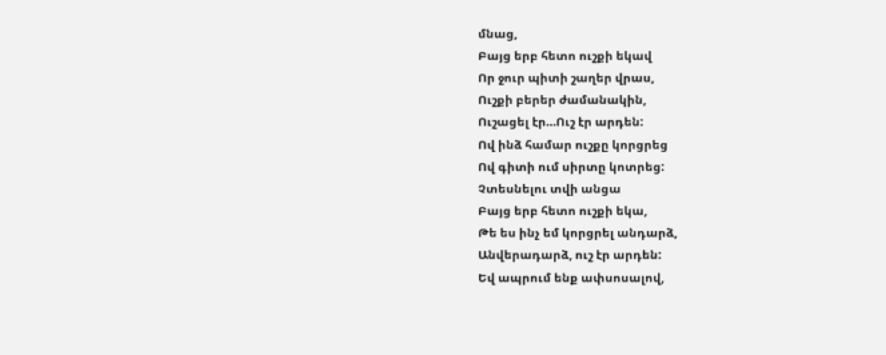մնաց,
Բայց երբ հետո ուշքի եկավ
Որ ջուր պիտի շաղեր վրաս,
Ուշքի բերեր ժամանակին,
Ուշացել էր…Ուշ էր արդեն:
Ով ինձ համար ուշքը կորցրեց
Ով գիտի ում սիրտը կոտրեց:
Չտեսնելու տվի անցա
Բայց երբ հետո ուշքի եկա,
Թե ես ինչ եմ կորցրել անդարձ,
Անվերադարձ, ուշ էր արդեն:
Եվ ապրում ենք ափսոսալով,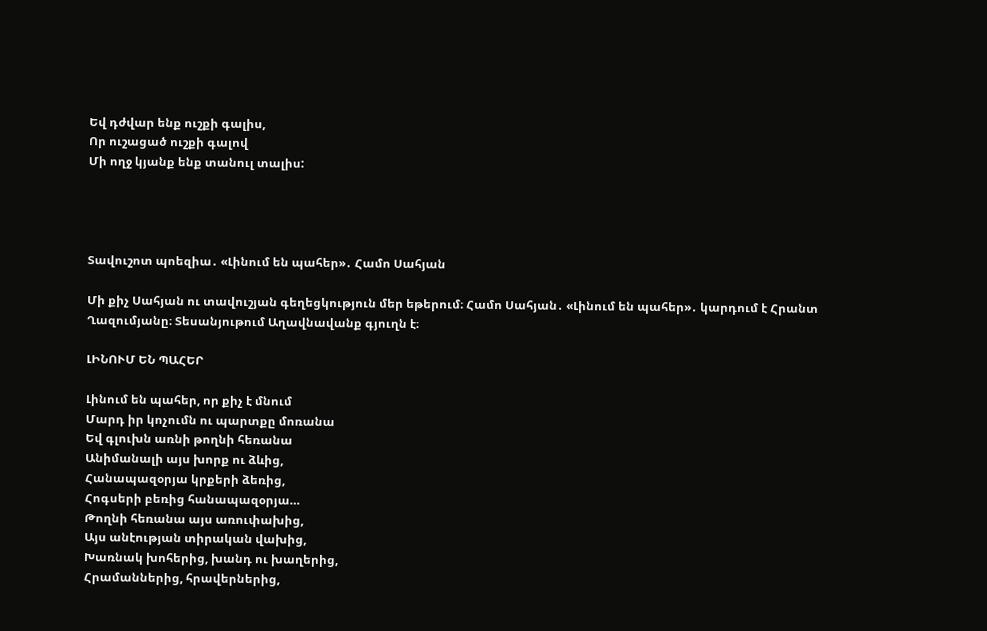Եվ դժվար ենք ուշքի գալիս,
Որ ուշացած ուշքի գալով
Մի ողջ կյանք ենք տանուլ տալիս:




Տավուշոտ պոեզիա․ «Լինում են պահեր»․ Համո Սահյան

Մի քիչ Սահյան ու տավուշյան գեղեցկություն մեր եթերում։ Համո Սահյան․ «Լինում են պահեր»․ կարդում է Հրանտ Ղազումյանը։ Տեսանյութում Աղավնավանք գյուղն է։

ԼԻՆՈՒՄ ԵՆ ՊԱՀԵՐ

Լինում են պահեր, որ քիչ է մնում
Մարդ իր կոչումն ու պարտքը մոռանա
Եվ գլուխն առնի թողնի հեռանա
Անիմանալի այս խորք ու ձևից,
Հանապազօրյա կրքերի ձեռից,
Հոգսերի բեռից հանապազօրյա…
Թողնի հեռանա այս առուփախից,
Այս անէության տիրական վախից,
Խառնակ խոհերից, խանդ ու խաղերից,
Հրամաններից, հրավերներից,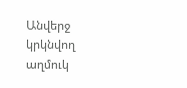Անվերջ կրկնվող աղմուկ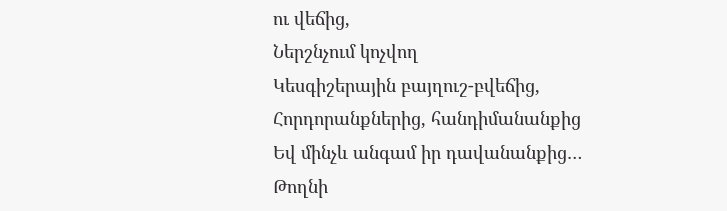ու վեճից,
Ներշնչում կոչվող
Կեսգիշերային բայղուշ-բվեճից,
Հորդորանքներից, հանդիմանանքից
Եվ մինչև անգամ իր դավանանքից…
Թողնի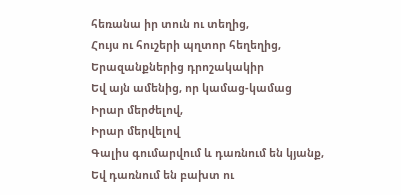հեռանա իր տուն ու տեղից,
Հույս ու հուշերի պղտոր հեղեղից,
Երազանքներից դրոշակակիր
Եվ այն ամենից, որ կամաց-կամաց
Իրար մերժելով,
Իրար մերվելով
Գալիս գումարվում և դառնում են կյանք,
Եվ դառնում են բախտ ու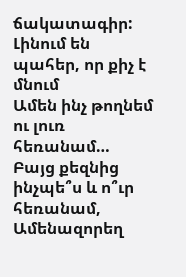ճակատագիր:
Լինում են պահեր, որ քիչ է մնում
Ամեն ինչ թողնեմ ու լուռ հեռանամ…
Բայց քեզնից ինչպե՞ս և ո՞ւր հեռանամ,
Ամենազորեղ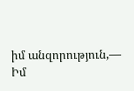իմ անզորություն,—
Իմ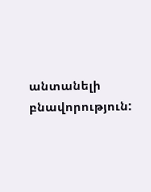անտանելի բնավորություն: